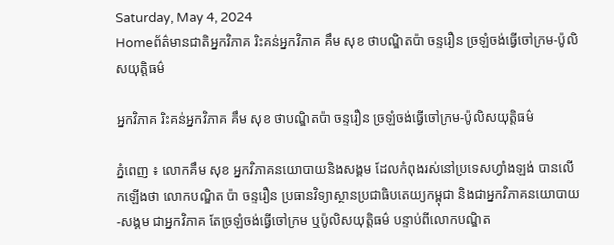Saturday, May 4, 2024
Homeព័ត៌មានជាតិអ្នកវិភាគ រិះគន់អ្នកវិភាគ គឹម សុខ ថាបណ្ឌិតប៉ា ចន្ទរឿន ច្រឡំចង់ធ្វើចៅក្រម-ប៉ូលិសយុត្តិធម៌

អ្នកវិភាគ រិះគន់អ្នកវិភាគ គឹម សុខ ថាបណ្ឌិតប៉ា ចន្ទរឿន ច្រឡំចង់ធ្វើចៅក្រម-ប៉ូលិសយុត្តិធម៌

ភ្នំពេញ ៖ លោកគឹម សុខ អ្នកវិភាគនយោបាយនិងសង្គម ដែលកំពុងរស់នៅប្រទេសហ្វាំងឡង់ បានលើកឡើងថា លោកបណ្ឌិត ប៉ា ចន្ទរឿន ប្រធានវិទ្យាស្ថានប្រជាធិបតេយ្យកម្ពុជា និងជាអ្នកវិភាគនយោបាយ-សង្គម ជាអ្នកវិភាគ តែច្រឡំចង់ធ្វើចៅក្រម ឬប៉ូលិសយុត្តិធម៌ បន្ទាប់ពីលោកបណ្ឌិត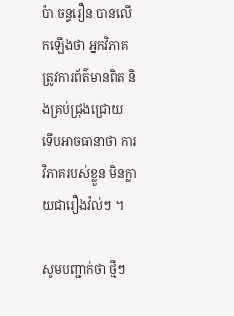ប៉ា ចន្ទរឿន បានលើកឡើងថា អ្នកវិភាគត្រូវការព័ត៌មានពិត និងគ្រប់ជ្រុងជ្រោយ ទើបអាចធានាថា ការវិភាគរបស់ខ្លួន មិនក្លាយជារឿងវ៉ល់ៗ ។

សូមបញ្ជាក់ថា ថ្មីៗ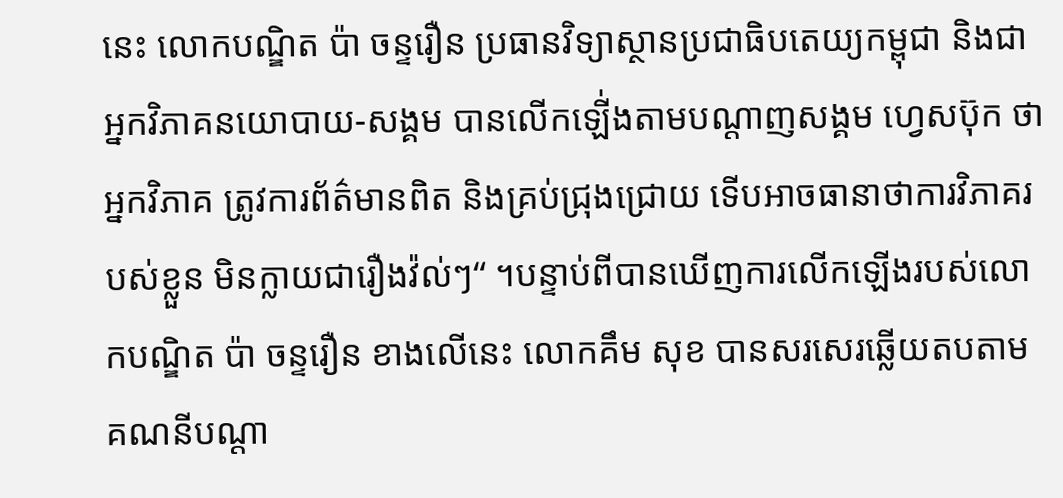នេះ លោកបណ្ឌិត ប៉ា ចន្ទរឿន ប្រធានវិទ្យាស្ថានប្រជាធិបតេយ្យកម្ពុជា និងជាអ្នកវិភាគនយោបាយ-សង្គម បានលើកឡើ់ងតាមបណ្ដាញសង្គម ហ្វេសប៊ុក ថា អ្នកវិភាគ ត្រូវការព័ត៌មានពិត និងគ្រប់ជ្រុងជ្រោយ ទើបអាចធានាថាការវិភាគរបស់ខ្លួន មិនក្លាយជារឿងវ៉ល់ៗ“ ។បន្ទាប់ពីបានឃើញការលើកឡើងរបស់លោកបណ្ឌិត ប៉ា ចន្ទរឿន ខាងលើនេះ លោកគឹម សុខ បានសរសេរឆ្លើយតបតាមគណនីបណ្ដា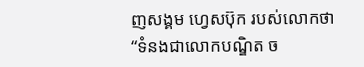ញសង្គម ហ្វេសប៊ុក របស់លោកថា “ទំនងជាលោកបណ្ឌិត ច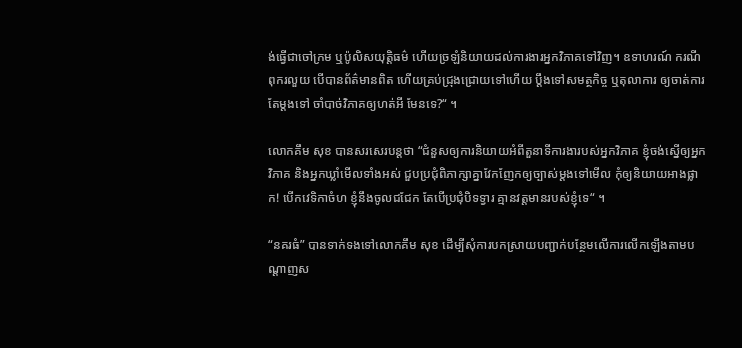ង់ធ្វើជាចៅក្រម ឬប៉ូលិសយុត្តិធម៌ ហើយច្រឡំនិយាយដល់ការងារអ្នកវិភាគទៅវិញ។ ឧទាហរណ៍ ករណីពុករលួយ បើបានព័ត៌មានពិត ហើយគ្រប់ជ្រុងជ្រោយទៅហើយ ប្ដឹងទៅសមត្ថកិច្ច ឬតុលាការ ឲ្យចាត់ការតែម្ដងទៅ ចាំបាច់វិភាគឲ្យហត់អី មែនទេ?“ ។

លោកគឹម សុខ បានសរសេរបន្តថា “ជំនួសឲ្យការនិយាយអំពីតួនាទីការងារបស់អ្នកវិភាគ ខ្ញុំចង់ស្នើឲ្យអ្នកវិភាគ និងអ្នកឃ្លាំមើលទាំងអស់ ជួបប្រជុំពិភាក្សាគ្នាវែកញែកឲ្យច្បាស់ម្ដងទៅមើល កុំឲ្យនិយាយអាងផ្លាក! បើកវេទិកាចំហ ខ្ញុំនឹងចូលជជែក តែបើប្រជុំបិទទ្វារ គ្មានវត្តមានរបស់ខ្ញុំទេ“ ។

“នគរធំ” បានទាក់ទងទៅលោកគឹម សុខ ដើម្បីសុំការបកស្រាយបញ្ជាក់បន្ថែមលើការលើកឡើងតាមបណ្ដាញស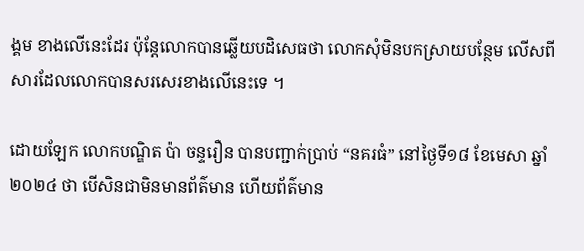ង្គម ខាងលើនេះដែរ ប៉ុន្តែលោកបានឆ្លើយបដិសេធថា លោកសុំមិនបកស្រាយបន្ថែម លើសពីសារដែលលោកបានសរសេរខាងលើនេះទេ ។

ដោយឡែក លោកបណ្ឌិត ប៉ា ចន្ទរឿន បានបញ្ជាក់ប្រាប់ “នគរធំ” នៅថ្ងៃទី១៨ ខែមេសា ឆ្នាំ២០២៤ ថា បើសិនជាមិនមានព័ត៌មាន ហើយព័ត៌មាន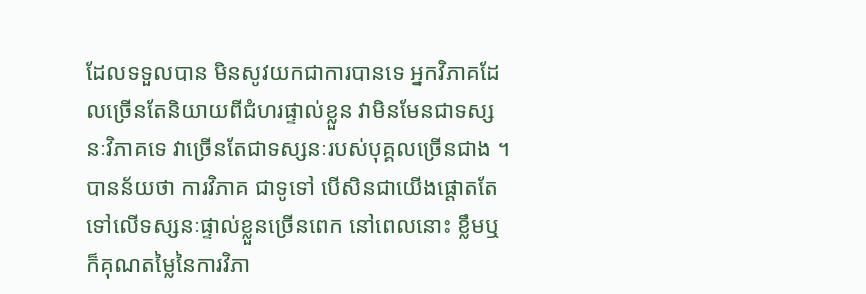ដែលទទួលបាន មិនសូវយកជាការបានទេ អ្នកវិភាគដែលច្រើនតែនិយាយពីជំហរផ្ទាល់ខ្លួន វាមិនមែនជាទស្សនៈវិភាគទេ វាច្រើនតែជាទស្សនៈរបស់បុគ្គលច្រើនជាង ។ បានន័យថា ការវិភាគ ជាទូទៅ បើសិនជាយើងផ្ដោតតែទៅលើទស្សនៈផ្ទាល់ខ្លួនច្រើនពេក នៅពេលនោះ ខ្លឹមឬក៏គុណតម្លៃនៃការវិភា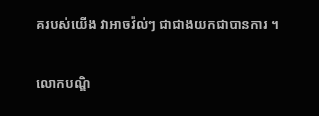គរបស់យើង វាអាចវ៉ល់ៗ ជាជាងយកជាបានការ ។

លោកបណ្ឌិ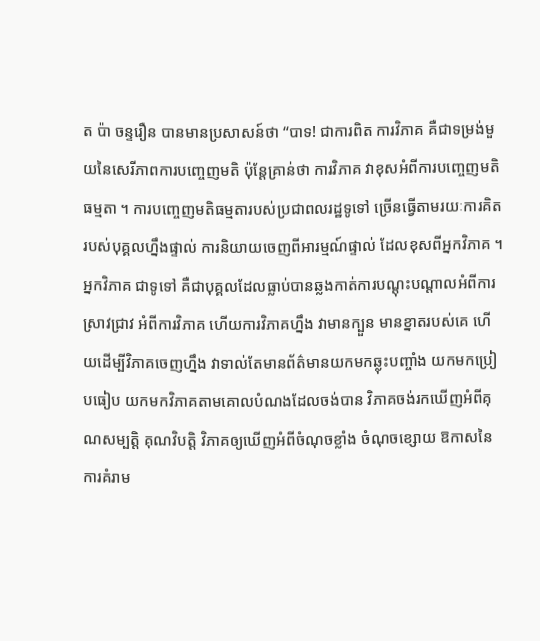ត ប៉ា ចន្ទរឿន បានមានប្រសាសន៍ថា “បាទ! ជាការពិត ការវិភាគ គឺជាទម្រង់មួយនៃសេរីភាពការបញ្ចេញមតិ ប៉ុន្តែគ្រាន់ថា ការវិភាគ វាខុសអំពីការបញ្ចេញមតិធម្មតា ។ ការបញ្ចេញមតិធម្មតារបស់ប្រជាពលរដ្ឋទូទៅ ច្រើនធ្វើតាមរយៈការគិតរបស់បុគ្គលហ្នឹងផ្ទាល់ ការនិយាយចេញពីអារម្មណ៍ផ្ទាល់ ដែលខុសពីអ្នកវិភាគ ។ អ្នកវិភាគ ជាទូទៅ គឺជាបុគ្គលដែលធ្លាប់បានឆ្លងកាត់ការបណ្ដុះបណ្ដាលអំពីការស្រាវជ្រាវ អំពីការវិភាគ ហើយការវិភាគហ្នឹង វាមានក្បួន មានខ្នាតរបស់គេ ហើយដើម្បីវិភាគចេញហ្នឹង វាទាល់តែមានព័ត៌មានយកមកឆ្លុះបញ្ចាំង យកមកប្រៀបធៀប យកមកវិភាគតាមគោលបំណងដែលចង់បាន វិភាគចង់រកឃើញអំពីគុណសម្បតិ្ត គុណវិបត្តិ វិភាគឲ្យឃើញអំពីចំណុចខ្លាំង ចំណុចខ្សោយ ឱកាសនៃការគំរាម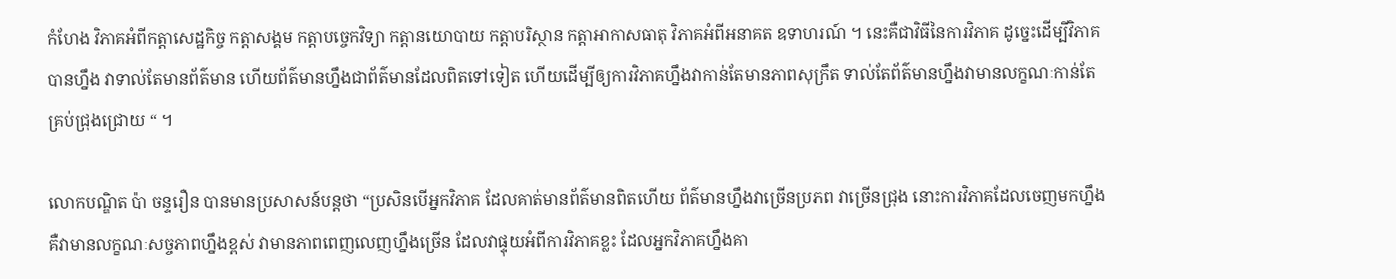កំហែង វិភាគអំពីកត្តាសេដ្ឋកិច្ច កត្តាសង្គម កត្តាបច្ចេកវិទ្យា កត្តានយោបាយ កត្តាបរិស្ថាន កត្តាអាកាសធាតុ វិភាគអំពីអនាគត ឧទាហរណ៍ ។ នេះគឺជាវិធីនៃការវិភាគ ដូច្នេះដើម្បីវិភាគបានហ្នឹង វាទាល់តែមានព័ត៌មាន ហើយព័ត៌មានហ្នឹងជាព័ត៌មានដែលពិតទៅទៀត ហើយដើម្បីឲ្យការវិភាគហ្នឹងវាកាន់តែមានភាពសុក្រឹត ទាល់តែព័ត៌មានហ្នឹងវាមានលក្ខណៈកាន់តែគ្រប់ជ្រុងជ្រោយ “ ។

លោកបណ្ឌិត ប៉ា ចន្ទរឿន បានមានប្រសាសន៍បន្តថា “ប្រសិនបើអ្នកវិភាគ ដែលគាត់មានព័ត៌មានពិតហើយ ព័ត៌មានហ្នឹងវាច្រើនប្រភព វាច្រើនជ្រុង នោះការវិភាគដែលចេញមកហ្នឹង គឺវាមានលក្ខណៈសច្ចភាពហ្នឹងខ្ពស់ វាមានភាពពេញលេញហ្នឹងច្រើន ដែលវាផ្ទុយអំពីការវិភាគខ្លះ ដែលអ្នកវិភាគហ្នឹងគា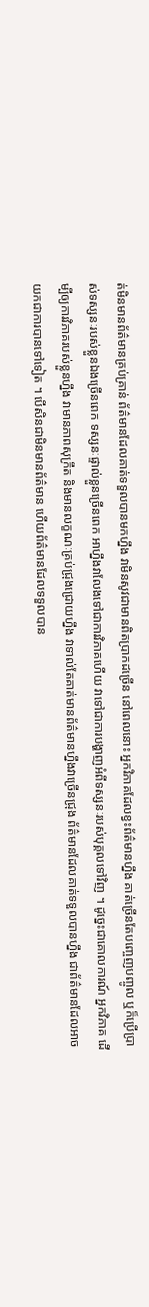ត់មិនមានព័ត៌មានគ្រប់គ្រាន់ ព័ត៌មានដែលគាត់ទទួលបានមកហ្នឹង វាមិនសូវជាមានពិតប្រាកដច្រើន នៅពេលនោះ អ្នកវិភាគដែលខ្វះព័ត៌មានហ្នឹង គាត់ច្រើនតែបញ្ចេញបញ្ចូល ឬក៏ប្រើប្រាស់ទស្សនៈរបស់ខ្លួនឯងច្រើនពេក ទស្សនៈផ្ទាល់ខ្លួនច្រើនពេក អាហ្នឹងវាលែងទៅជាការវិភាគហើយ វាទៅជាការបង្ហាញអំពីទស្សនៈរបស់បុគ្គលទៅវិញ ។ ដូច្នេះជាគោលការណ៍ អ្នកវិភាគ ដើម្បីឲ្យការវិភាគរបស់ខ្លួនហ្នឹង វាមានភាពសុក្រឹត និងមានលក្ខណៈគ្រប់ជ្រុងជ្រោយហ្នឹង វាទាល់តែគាត់មានព័ត៌មានហ្នឹងវាច្រើនជ្រុង ព័ត៌មានដែលគាត់ទទួលបានហ្នឹង ជាព័ត៌មានដែលអាចយកជាការបានទៅទៀត ។ បើសិនជាមិនមានព័ត៌មាន ហើយព័ត៌មានដែលទទួលបាន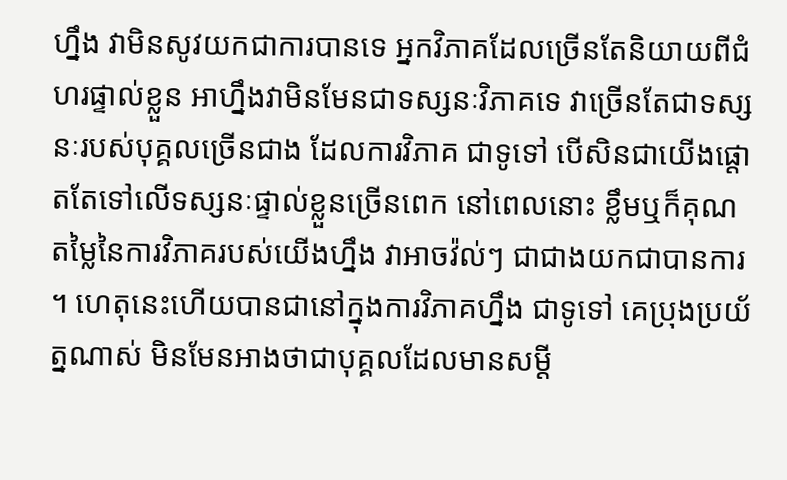ហ្នឹង វាមិនសូវយកជាការបានទេ អ្នកវិភាគដែលច្រើនតែនិយាយពីជំហរផ្ទាល់ខ្លួន អាហ្នឹងវាមិនមែនជាទស្សនៈវិភាគទេ វាច្រើនតែជាទស្សនៈរបស់បុគ្គលច្រើនជាង ដែលការវិភាគ ជាទូទៅ បើសិនជាយើងផ្ដោតតែទៅលើទស្សនៈផ្ទាល់ខ្លួនច្រើនពេក នៅពេលនោះ ខ្លឹមឬក៏គុណតម្លៃនៃការវិភាគរបស់យើងហ្នឹង វាអាចវ៉ល់ៗ ជាជាងយកជាបានការ ។ ហេតុនេះហើយបានជានៅក្នុងការវិភាគហ្នឹង ជាទូទៅ គេប្រុងប្រយ័ត្នណាស់ មិនមែនអាងថាជាបុគ្គលដែលមានសម្ដី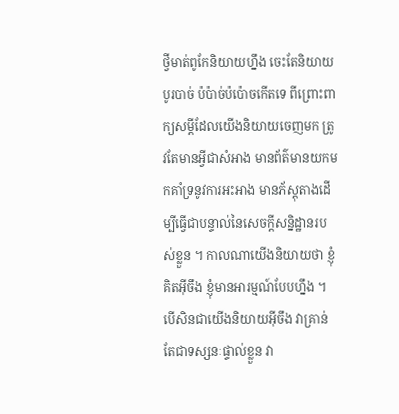ថ្វីមាត់ពូកែនិយាយហ្នឹង ចេះតែនិយាយបូរបាច់ ប៉ប៉ាច់ប៉ប៉ោចកើតទេ ពីព្រោះពាក្យសម្ដីដែលយើងនិយាយចេញមក ត្រូវតែមានអ្វីជាសំអាង មានព័ត៌មានយកមកគាំទ្រនូវការអះអាង មានភ័ស្តុតាងដើម្បីធ្វើជាបន្ទាល់នៃសេចក្ដីសន្និដ្ឋានរបស់ខ្លួន ។ កាលណាយើងនិយាយថា ខ្ញុំគិតអ៊ីចឹង ខ្ញុំមានអារម្មណ៍បែបហ្នឹង ។ បើសិនជាយើងនិយាយអ៊ីចឹង វាគ្រាន់តែជាទស្សនៈផ្ទាល់ខ្លួន វា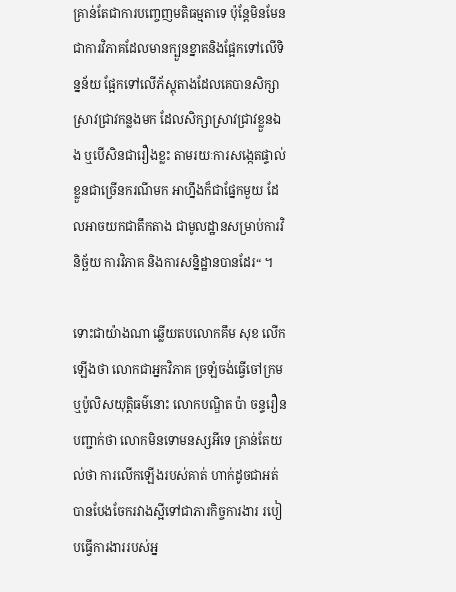គ្រាន់តែជាការបញ្ចេញមតិធម្មតាទេ ប៉ុន្តែមិនមែនជាការវិភាគដែលមានក្បួនខ្នាតនិងផ្អែកទៅលើទិន្នន័យ ផ្អែកទៅលើភ័ស្តុតាងដែលគេបានសិក្សាស្រាវជ្រាវកន្លងមក ដែលសិក្សាស្រាវជ្រាវខ្លួនឯង ឬបើសិនជារឿងខ្លះ តាមរយៈការសង្កេតផ្ទាល់ខ្លួនជាច្រើនករណីមក អាហ្នឹងក៏ជាផ្នែកមួយ ដែលអាចយកជាតឹកតាង ជាមូលដ្ឋានសម្រាប់ការវិនិច្ឆ័យ ការវិភាគ និងការសន្និដ្ឋានបានដែរ“ ។

ទោះជាយ៉ាងណា ឆ្លើយតបលោកគឹម សុខ លើកឡើងថា លោកជាអ្នកវិភាគ ច្រឡំចង់ធ្វើចៅក្រម ឬប៉ូលិសយុត្តិធម៌នោះ លោកបណ្ឌិត ប៉ា ចន្ទរឿន បញ្ជាក់ថា លោកមិនទោមនស្សអីទេ គ្រាន់តែយល់ថា ការលើកឡើងរបស់គាត់ ហាក់ដូចជាអត់បានបែងចែករវាងស្អីទៅជាភារកិច្ចការងារ របៀបធ្វើការងាររបស់អ្ន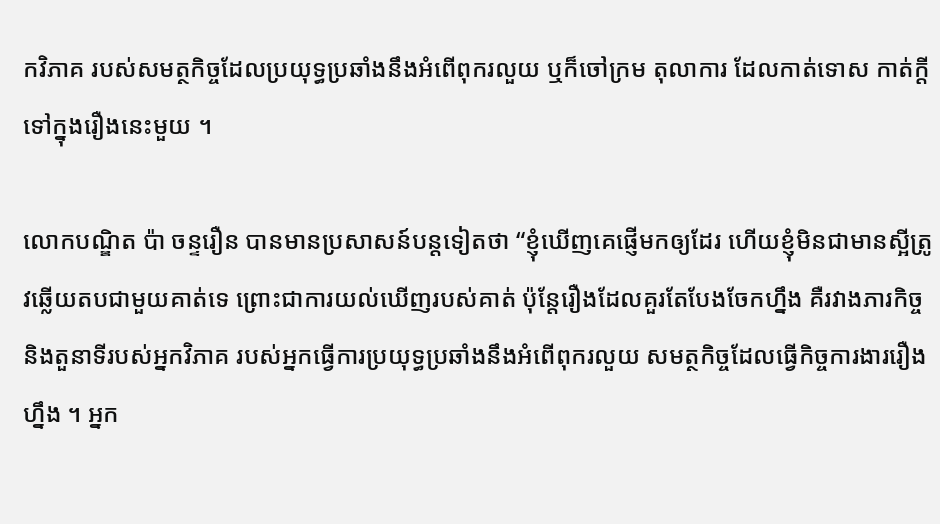កវិភាគ របស់សមត្ថកិច្ចដែលប្រយុទ្ធប្រឆាំងនឹងអំពើពុករលួយ ឬក៏ចៅក្រម តុលាការ ដែលកាត់ទោស កាត់ក្ដីទៅក្នុងរឿងនេះមួយ ។

លោកបណ្ឌិត ប៉ា ចន្ទរឿន បានមានប្រសាសន៍បន្តទៀតថា “ខ្ញុំឃើញគេផ្ញើមកឲ្យដែរ ហើយខ្ញុំមិនជាមានស្អីត្រូវឆ្លើយតបជាមួយគាត់ទេ ព្រោះជាការយល់ឃើញរបស់គាត់ ប៉ុន្តែរឿងដែលគួរតែបែងចែកហ្នឹង គឺរវាងភារកិច្ច និងតួនាទីរបស់អ្នកវិភាគ របស់អ្នកធ្វើការប្រយុទ្ធប្រឆាំងនឹងអំពើពុករលួយ សមត្ថកិច្ចដែលធ្វើកិច្ចការងាររឿងហ្នឹង ។ អ្នក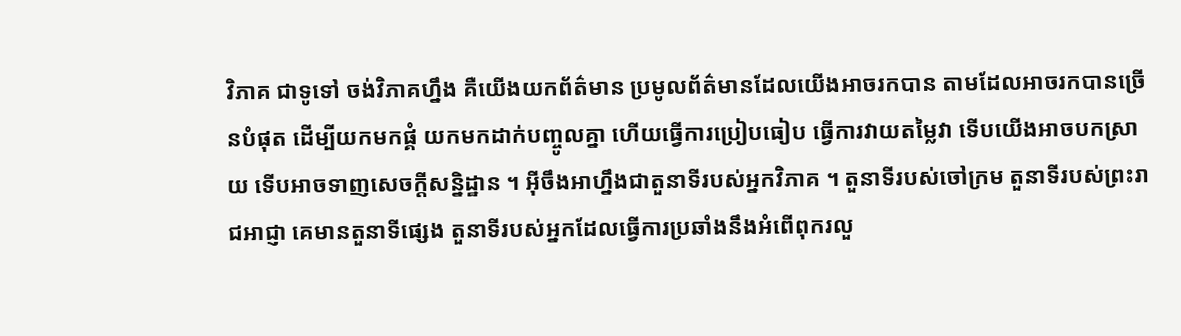វិភាគ ជាទូទៅ ចង់វិភាគហ្នឹង គឺយើងយកព័ត៌មាន ប្រមូលព័ត៌មានដែលយើងអាចរកបាន តាមដែលអាចរកបានច្រើនបំផុត ដើម្បីយកមកផ្គំ យកមកដាក់បញ្ចូលគ្នា ហើយធ្វើការប្រៀបធៀប ធ្វើការវាយតម្លៃវា ទើបយើងអាចបកស្រាយ ទើបអាចទាញសេចក្ដីសន្និដ្ឋាន ។ អ៊ីចឹងអាហ្នឹងជាតួនាទីរបស់អ្នកវិភាគ ។ តួនាទីរបស់ចៅក្រម តួនាទីរបស់ព្រះរាជអាជ្ញា គេមានតួនាទីផ្សេង តួនាទីរបស់អ្នកដែលធ្វើការប្រឆាំងនឹងអំពើពុករលួ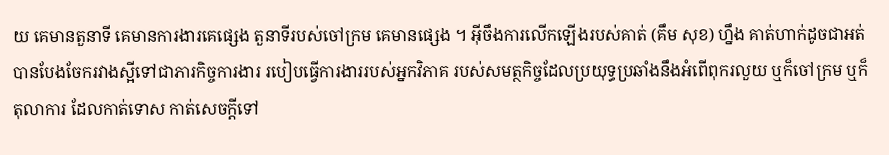យ គេមានតួនាទី គេមានការងារគេផ្សេង តួនាទីរបស់ចៅក្រម គេមានផ្សេង ។ អ៊ីចឹងការលើកឡើងរបស់គាត់ (គឹម សុខ) ហ្នឹង គាត់ហាក់ដូចជាអត់បានបែងចែករវាងស្អីទៅជាភារកិច្ចការងារ របៀបធ្វើការងាររបស់អ្នកវិភាគ របស់សមត្ថកិច្ចដែលប្រយុទ្ធប្រឆាំងនឹងអំពើពុករលួយ ឬក៏ចៅក្រម ឬក៏តុលាការ ដែលកាត់ទោស កាត់សេចក្ដីទៅ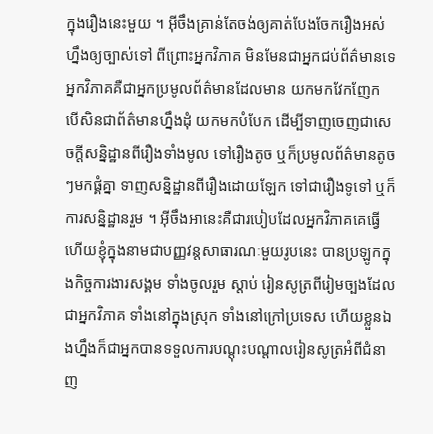ក្នុងរឿងនេះមួយ ។ អ៊ីចឹងគ្រាន់តែចង់ឲ្យគាត់បែងចែករឿងអស់ហ្នឹងឲ្យច្បាស់ទៅ ពីព្រោះអ្នកវិភាគ មិនមែនជាអ្នកជប់ព័ត៌មានទេ អ្នកវិភាគគឺជាអ្នកប្រមូលព័ត៌មានដែលមាន យកមកវែកញែក បើសិនជាព័ត៌មានហ្នឹងដុំ យកមកបំបែក ដើម្បីទាញចេញជាសេចក្ដីសន្និដ្ឋានពីរឿងទាំងមូល ទៅរឿងតូច ឬក៏ប្រមូលព័ត៌មានតូចៗមកផ្គំគ្នា ទាញសន្និដ្ឋានពីរឿងដោយឡែក ទៅជារឿងទូទៅ ឬក៏ការសន្និដ្ឋានរួម ។ អ៊ីចឹងអានេះគឺជារបៀបដែលអ្នកវិភាគគេធ្វើ ហើយខ្ញុំក្នុងនាមជាបញ្ញវន្តសាធារណៈមួយរូបនេះ បានប្រឡូកក្នុងកិច្ចការងារសង្គម ទាំងចូលរួម ស្ដាប់ រៀនសូត្រពីរៀមច្បងដែលជាអ្នកវិភាគ ទាំងនៅក្នុងស្រុក ទាំងនៅក្រៅប្រទេស ហើយខ្លួនឯងហ្នឹងក៏ជាអ្នកបានទទួលការបណ្ដុះបណ្ដាលរៀនសូត្រអំពីជំនាញ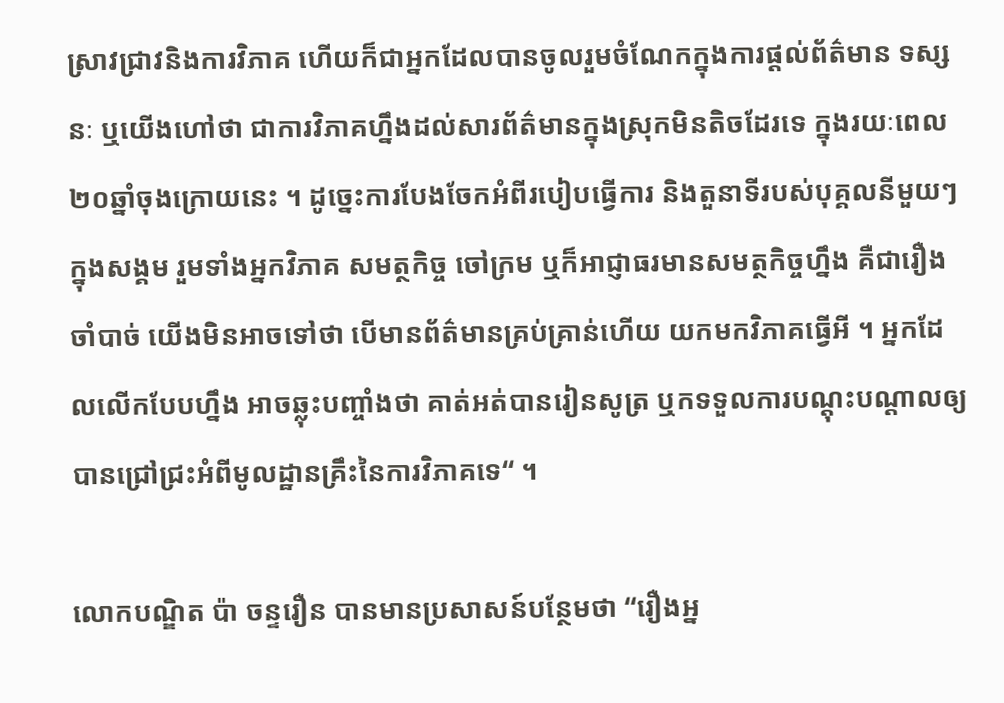ស្រាវជ្រាវនិងការវិភាគ ហើយក៏ជាអ្នកដែលបានចូលរួមចំណែកក្នុងការផ្ដល់ព័ត៌មាន ទស្សនៈ ឬយើងហៅថា ជាការវិភាគហ្នឹងដល់សារព័ត៌មានក្នុងស្រុកមិនតិចដែរទេ ក្នុងរយៈពេល២០ឆ្នាំចុងក្រោយនេះ ។ ដូច្នេះការបែងចែកអំពីរបៀបធ្វើការ និងតួនាទីរបស់បុគ្គលនីមួយៗក្នុងសង្គម រួមទាំងអ្នកវិភាគ សមត្ថកិច្ច ចៅក្រម ឬក៏អាជ្ញាធរមានសមត្ថកិច្ចហ្នឹង គឺជារឿងចាំបាច់ យើងមិនអាចទៅថា បើមានព័ត៌មានគ្រប់គ្រាន់ហើយ យកមកវិភាគធ្វើអី ។ អ្នកដែលលើកបែបហ្នឹង អាចឆ្លុះបញ្ចាំងថា គាត់អត់បានរៀនសូត្រ ឬកទទួលការបណ្ដុះបណ្ដាលឲ្យបានជ្រៅជ្រះអំពីមូលដ្ឋានគ្រឹះនៃការវិភាគទេ“ ។

លោកបណ្ឌិត ប៉ា ចន្ទរឿន បានមានប្រសាសន៍បន្ថែមថា “រឿងអ្ន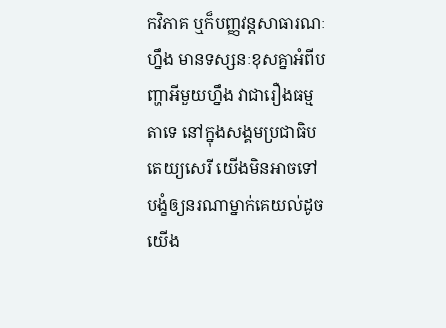កវិភាគ ឬក៏បញ្ញវន្តសាធារណៈហ្នឹង មានទស្សនៈខុសគ្នាអំពីបញ្ហាអីមួយហ្នឹង វាជារឿងធម្មតាទេ នៅក្នុងសង្គមប្រជាធិបតេយ្យសេរី យើងមិនអាចទៅបង្ខំឲ្យនរណាម្នាក់គេយល់ដូចយើង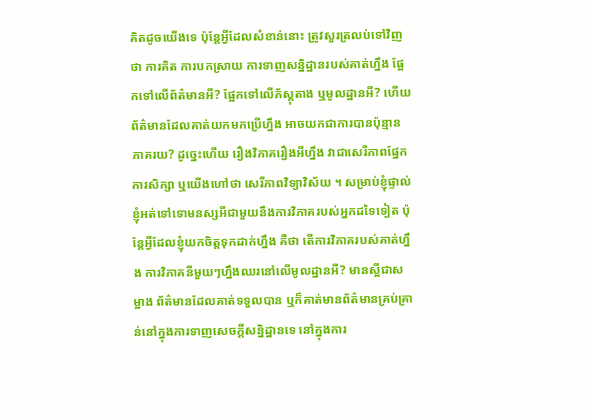គិតដូចយើងទេ ប៉ុន្តែអ្វីដែលសំខាន់នោះ ត្រូវសួរត្រលប់ទៅវិញថា ការគិត ការបកស្រាយ ការទាញសន្និដ្ឋានរបស់គាត់ហ្នឹង ផ្អែកទៅលើព័ត៌មានអី? ផ្អែកទៅលើភ័ស្តុតាង ឬមូលដ្ឋានអី? ហើយព័ត៌មានដែលគាត់យកមកប្រើហ្នឹង អាចយកជាការបានប៉ុន្មានភាគរយ? ដូច្នេះហើយ រឿងវិភាគរឿងអីហ្នឹង វាជាសេរីភាពផ្នែកការសិក្សា ឬយើងហៅថា សេរីភាពវិទ្យាវិស័យ ។ សម្រាប់ខ្ញុំផ្ទាល់ ខ្ញុំអត់ទៅទោមនស្សអីជាមួយនឹងការវិភាគរបស់អ្នកដទៃទៀត ប៉ុន្តែអ្វីដែលខ្ញុំយកចិត្តទុកដាក់ហ្នឹង គឺថា តើការវិភាគរបស់គាត់ហ្នឹង ការវិភាគនីមួយៗហ្នឹងឈរនៅលើមូលដ្ឋានអី? មានស្អីជាសម្អាង ព័ត៌មានដែលគាត់ទទួលបាន ឬក៏គាត់មានព័ត៌មានគ្រប់គ្រាន់នៅក្នុងការទាញសេចក្ដីសន្និដ្ឋានទេ នៅក្នុងការ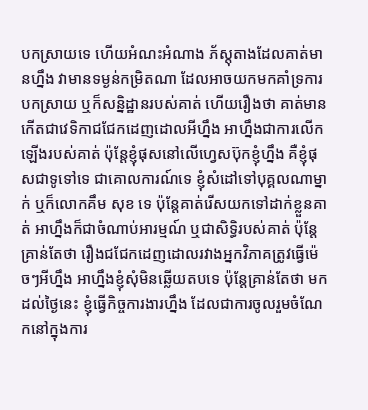បកស្រាយទេ ហើយអំណះអំណាង ភ័ស្តុតាងដែលគាត់មានហ្នឹង វាមានទម្ងន់កម្រិតណា ដែលអាចយកមកគាំទ្រការបកស្រាយ ឬក៏សន្និដ្ឋានរបស់គាត់ ហើយរឿងថា គាត់មានកើតជាវេទិកាជជែកដេញដោលអីហ្នឹង អាហ្នឹងជាការលើកឡើងរបស់គាត់ ប៉ុន្តែខ្ញុំផុសនៅលើហ្វេសប៊ុកខ្ញុំហ្នឹង គឺខ្ញុំផុសជាទូទៅទេ ជាគោលការណ៍ទេ ខ្ញុំសំដៅទៅបុគ្គលណាម្នាក់ ឬក៏លោកគឹម សុខ ទេ ប៉ុន្តែគាត់រើសយកទៅដាក់ខ្លួនគាត់ អាហ្នឹងក៏ជាចំណាប់អារម្មណ៍ ឬជាសិទ្ធិរបស់គាត់ ប៉ុន្តែគ្រាន់តែថា រឿងជជែកដេញដោលរវាងអ្នកវិភាគត្រូវធ្វើម៉េចៗអីហ្នឹង អាហ្នឹងខ្ញុំសុំមិនឆ្លើយតបទេ ប៉ុន្តែគ្រាន់តែថា មកដល់ថ្ងៃនេះ ខ្ញុំធ្វើកិច្ចការងារហ្នឹង ដែលជាការចូលរួមចំណែកនៅក្នុងការ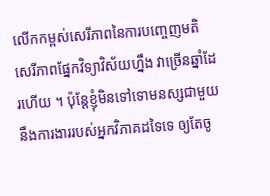លើកកម្ពស់សេរីភាពនៃការបញ្ចេញមតិ សេរីភាពផ្នែកវិទ្យាវិស័យហ្នឹង វាច្រើនឆ្នាំដែរហើយ ។ ប៉ុន្តែខ្ញុំមិនទៅទោមនស្សជាមួយនឹងការងាររបស់អ្នកវិភាគដទៃទេ ឲ្យតែចូ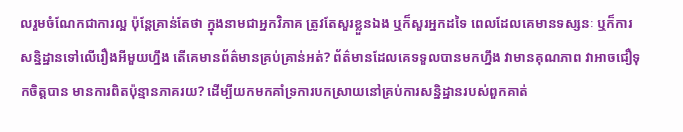លរួមចំណែកជាការល្អ ប៉ុន្តែគ្រាន់តែថា ក្នុងនាមជាអ្នកវិភាគ ត្រូវតែសួរខ្លួនឯង ឬក៏សួរអ្នកដទៃ ពេលដែលគេមានទស្សនៈ ឬក៏ការសន្និដ្ឋានទៅលើរឿងអីមួយហ្នឹង តើគេមានព័ត៌មានគ្រប់គ្រាន់អត់? ព័ត៌មានដែលគេទទួលបានមកហ្នឹង វាមានគុណភាព វាអាចជឿទុកចិត្តបាន មានការពិតប៉ុន្មានភាគរយ? ដើម្បីយកមកគាំទ្រការបកស្រាយនៅគ្រប់ការសន្និដ្ឋានរបស់ពួកគាត់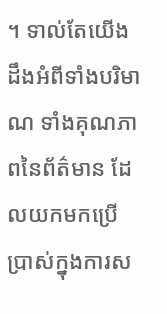។ ទាល់តែយើងដឹងអំពីទាំងបរិមាណ ទាំងគុណភាពនៃព័ត៌មាន ដែលយកមកប្រើប្រាស់ក្នុងការស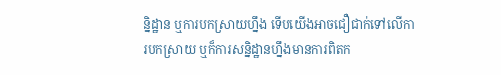ន្និដ្ឋាន ឬការបកស្រាយហ្នឹង ទើបយើងអាចជឿជាក់ទៅលើការបកស្រាយ ឬក៏ការសន្និដ្ឋានហ្នឹងមានការពិតក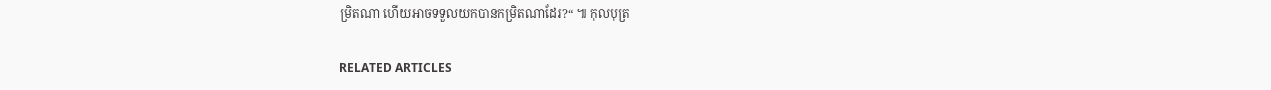ម្រិតណា ហើយអាចទទួលយកបានកម្រិតណាដែរ?“ ៕ កុលបុត្រ

RELATED ARTICLES